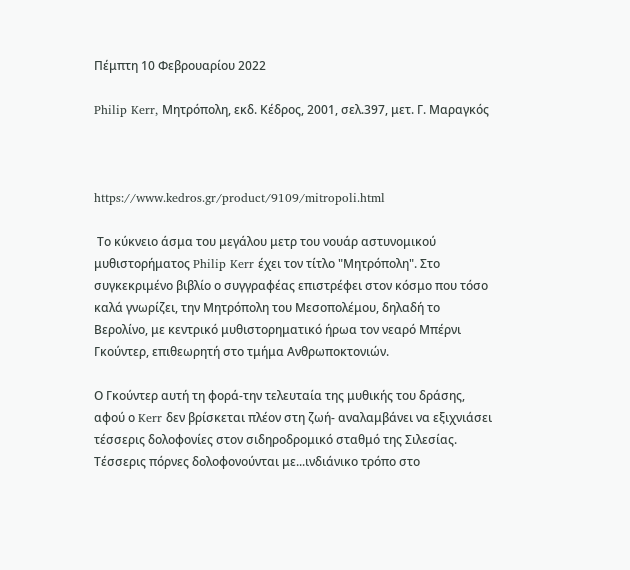Πέμπτη 10 Φεβρουαρίου 2022

Philip Kerr, Μητρόπολη, εκδ. Κέδρος, 2001, σελ.397, μετ. Γ. Μαραγκός



https://www.kedros.gr/product/9109/mitropoli.html

 Το κύκνειο άσμα του μεγάλου μετρ του νουάρ αστυνομικού μυθιστορήματος Philip Kerr έχει τον τίτλο "Μητρόπολη". Στο συγκεκριμένο βιβλίο ο συγγραφέας επιστρέφει στον κόσμο που τόσο καλά γνωρίζει, την Μητρόπολη του Μεσοπολέμου, δηλαδή το Βερολίνο, με κεντρικό μυθιστορηματικό ήρωα τον νεαρό Μπέρνι Γκούντερ, επιθεωρητή στο τμήμα Ανθρωποκτονιών.

Ο Γκούντερ αυτή τη φορά-την τελευταία της μυθικής του δράσης, αφού ο Kerr δεν βρίσκεται πλέον στη ζωή- αναλαμβάνει να εξιχνιάσει τέσσερις δολοφονίες στον σιδηροδρομικό σταθμό της Σιλεσίας. Τέσσερις πόρνες δολοφονούνται με...ινδιάνικο τρόπο στο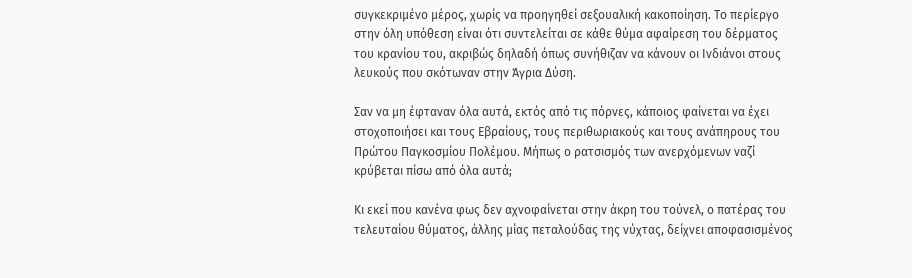συγκεκριμένο μέρος, χωρίς να προηγηθεί σεξουαλική κακοποίηση. Το περίεργο στην όλη υπόθεση είναι ότι συντελείται σε κάθε θύμα αφαίρεση του δέρματος του κρανίου του, ακριβώς δηλαδή όπως συνήθιζαν να κάνουν οι Ινδιάνοι στους λευκούς που σκότωναν στην Άγρια Δύση.

Σαν να μη έφταναν όλα αυτά, εκτός από τις πόρνες, κάποιος φαίνεται να έχει στοχοποιήσει και τους Εβραίους, τους περιθωριακούς και τους ανάπηρους του Πρώτου Παγκοσμίου Πολέμου. Μήπως ο ρατσισμός των ανερχόμενων ναζί κρύβεται πίσω από όλα αυτά;

Κι εκεί που κανένα φως δεν αχνοφαίνεται στην άκρη του τούνελ, ο πατέρας του τελευταίου θύματος, άλλης μίας πεταλούδας της νύχτας, δείχνει αποφασισμένος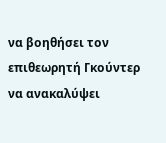να βοηθήσει τον επιθεωρητή Γκούντερ να ανακαλύψει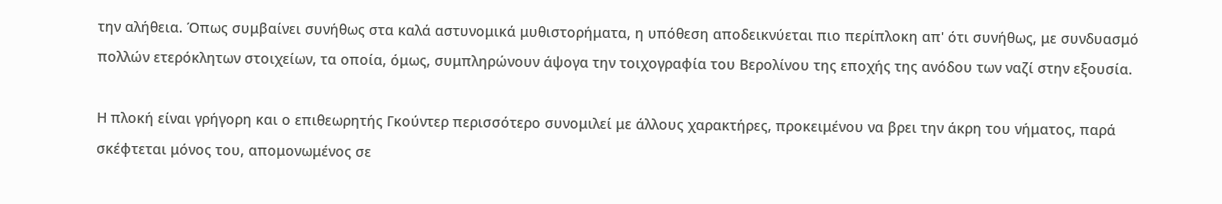την αλήθεια. Όπως συμβαίνει συνήθως στα καλά αστυνομικά μυθιστορήματα, η υπόθεση αποδεικνύεται πιο περίπλοκη απ' ότι συνήθως, με συνδυασμό πολλών ετερόκλητων στοιχείων, τα οποία, όμως, συμπληρώνουν άψογα την τοιχογραφία του Βερολίνου της εποχής της ανόδου των ναζί στην εξουσία.

Η πλοκή είναι γρήγορη και ο επιθεωρητής Γκούντερ περισσότερο συνομιλεί με άλλους χαρακτήρες, προκειμένου να βρει την άκρη του νήματος, παρά σκέφτεται μόνος του, απομονωμένος σε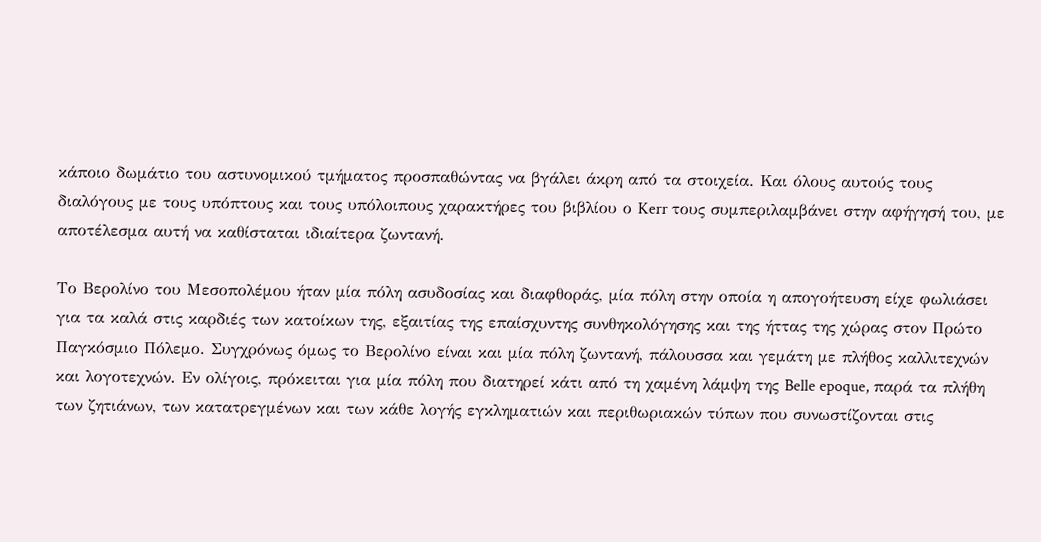κάποιο δωμάτιο του αστυνομικού τμήματος προσπαθώντας να βγάλει άκρη από τα στοιχεία. Και όλους αυτούς τους διαλόγους με τους υπόπτους και τους υπόλοιπους χαρακτήρες του βιβλίου ο Kerr τους συμπεριλαμβάνει στην αφήγησή του, με αποτέλεσμα αυτή να καθίσταται ιδιαίτερα ζωντανή.

Το Βερολίνο του Μεσοπολέμου ήταν μία πόλη ασυδοσίας και διαφθοράς, μία πόλη στην οποία η απογοήτευση είχε φωλιάσει για τα καλά στις καρδιές των κατοίκων της, εξαιτίας της επαίσχυντης συνθηκολόγησης και της ήττας της χώρας στον Πρώτο Παγκόσμιο Πόλεμο. Συγχρόνως όμως το Βερολίνο είναι και μία πόλη ζωντανή, πάλουσσα και γεμάτη με πλήθος καλλιτεχνών και λογοτεχνών. Εν ολίγοις, πρόκειται για μία πόλη που διατηρεί κάτι από τη χαμένη λάμψη της Belle epoque, παρά τα πλήθη των ζητιάνων, των κατατρεγμένων και των κάθε λογής εγκληματιών και περιθωριακών τύπων που συνωστίζονται στις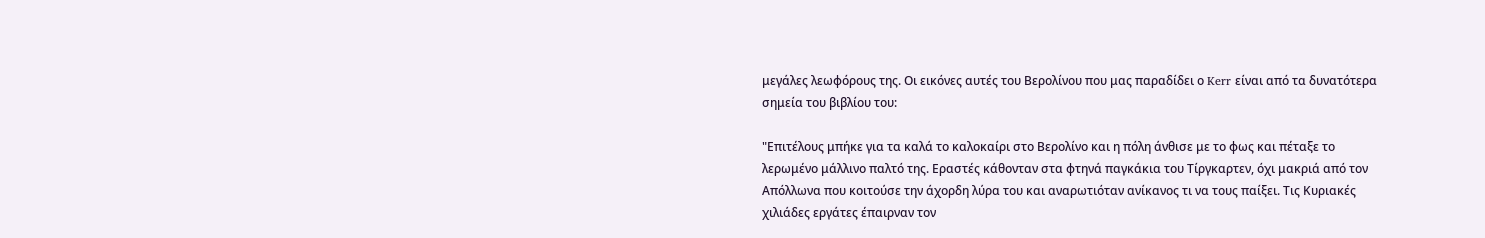μεγάλες λεωφόρους της. Οι εικόνες αυτές του Βερολίνου που μας παραδίδει ο Kerr είναι από τα δυνατότερα σημεία του βιβλίου του:

"Επιτέλους μπήκε για τα καλά το καλοκαίρι στο Βερολίνο και η πόλη άνθισε με το φως και πέταξε το λερωμένο μάλλινο παλτό της. Εραστές κάθονταν στα φτηνά παγκάκια του Τίργκαρτεν, όχι μακριά από τον Απόλλωνα που κοιτούσε την άχορδη λύρα του και αναρωτιόταν ανίκανος τι να τους παίξει. Τις Κυριακές χιλιάδες εργάτες έπαιρναν τον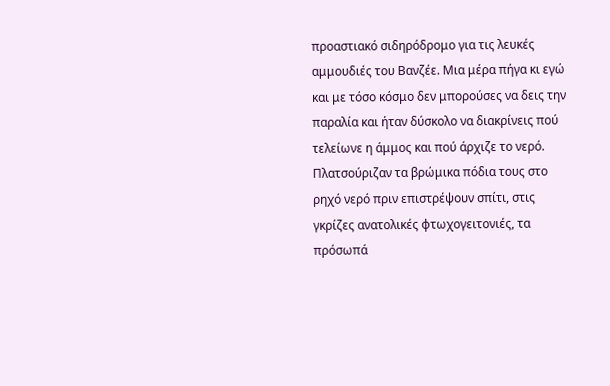προαστιακό σιδηρόδρομο για τις λευκές αμμουδιές του Βανζέε. Μια μέρα πήγα κι εγώ και με τόσο κόσμο δεν μπορούσες να δεις την παραλία και ήταν δύσκολο να διακρίνεις πού τελείωνε η άμμος και πού άρχιζε το νερό. Πλατσούριζαν τα βρώμικα πόδια τους στο ρηχό νερό πριν επιστρέψουν σπίτι, στις γκρίζες ανατολικές φτωχογειτονιές, τα πρόσωπά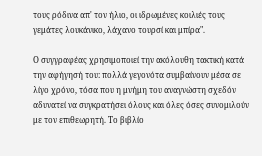τους ρόδινα απ' τον ήλιο, οι ιδρωμένες κοιλιές τους γεμάτες λουκάνικο, λάχανο τουρσί και μπίρα".

Ο συγγραφέας χρησιμοποιεί την ακόλουθη τακτική κατά την αφήγησή του: πολλά γεγονότα συμβαίνουν μέσα σε λίγο χρόνο, τόσα που η μνήμη του αναγνώστη σχεδόν αδυνατεί να συγκρατήσει όλους και όλες όσες συνομιλούν με τον επιθεωρητή. Το βιβλίο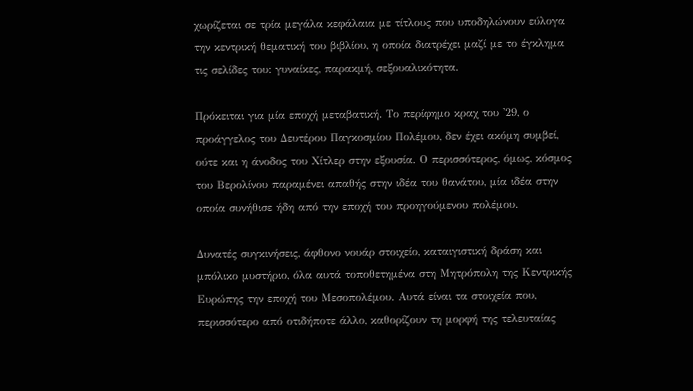χωρίζεται σε τρία μεγάλα κεφάλαια με τίτλους που υποδηλώνουν εύλογα την κεντρική θεματική του βιβλίου, η οποία διατρέχει μαζί με το έγκλημα τις σελίδες του: γυναίκες, παρακμή, σεξουαλικότητα.

Πρόκειται για μία εποχή μεταβατική. Το περίφημο κραχ του '29, ο προάγγελος του Δευτέρου Παγκοσμίου Πολέμου, δεν έχει ακόμη συμβεί, ούτε και η άνοδος του Χίτλερ στην εξουσία. Ο περισσότερος, όμως, κόσμος του Βερολίνου παραμένει απαθής στην ιδέα του θανάτου, μία ιδέα στην οποία συνήθισε ήδη από την εποχή του προηγούμενου πολέμου.

Δυνατές συγκινήσεις, άφθονο νουάρ στοιχείο, καταιγιστική δράση και μπόλικο μυστήριο, όλα αυτά τοποθετημένα στη Μητρόπολη της Κεντρικής Ευρώπης την εποχή του Μεσοπολέμου. Αυτά είναι τα στοιχεία που, περισσότερο από οτιδήποτε άλλο, καθορίζουν τη μορφή της τελευταίας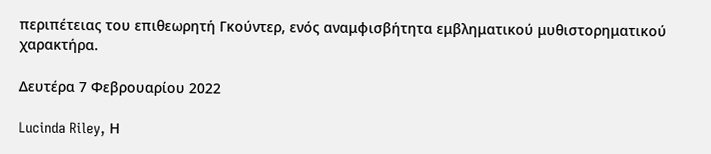περιπέτειας του επιθεωρητή Γκούντερ, ενός αναμφισβήτητα εμβληματικού μυθιστορηματικού χαρακτήρα.

Δευτέρα 7 Φεβρουαρίου 2022

Lucinda Riley, Η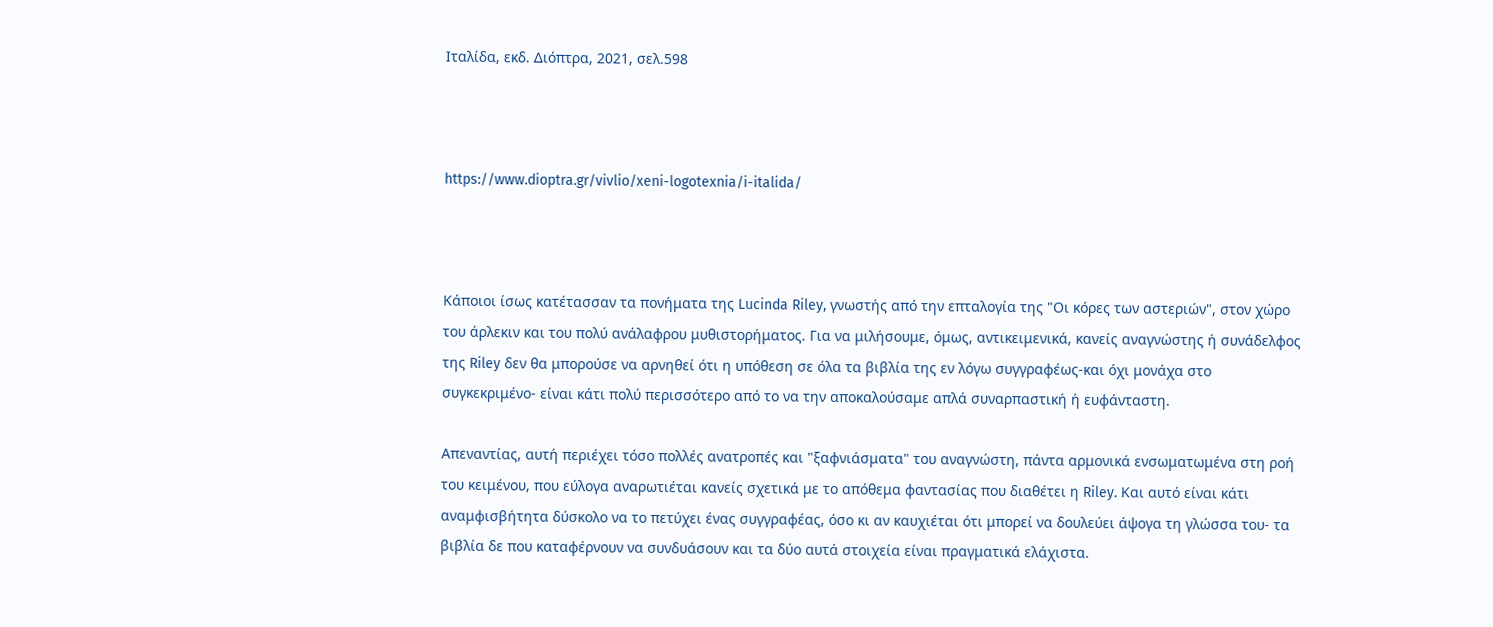Ιταλίδα, εκδ. Διόπτρα, 2021, σελ.598



https://www.dioptra.gr/vivlio/xeni-logotexnia/i-italida/



Κάποιοι ίσως κατέτασσαν τα πονήματα της Lucinda Riley, γνωστής από την επταλογία της "Οι κόρες των αστεριών", στον χώρο του άρλεκιν και του πολύ ανάλαφρου μυθιστορήματος. Για να μιλήσουμε, όμως, αντικειμενικά, κανείς αναγνώστης ή συνάδελφος της Riley δεν θα μπορούσε να αρνηθεί ότι η υπόθεση σε όλα τα βιβλία της εν λόγω συγγραφέως-και όχι μονάχα στο συγκεκριμένο- είναι κάτι πολύ περισσότερο από το να την αποκαλούσαμε απλά συναρπαστική ή ευφάνταστη.

Απεναντίας, αυτή περιέχει τόσο πολλές ανατροπές και "ξαφνιάσματα" του αναγνώστη, πάντα αρμονικά ενσωματωμένα στη ροή του κειμένου, που εύλογα αναρωτιέται κανείς σχετικά με το απόθεμα φαντασίας που διαθέτει η Riley. Και αυτό είναι κάτι αναμφισβήτητα δύσκολο να το πετύχει ένας συγγραφέας, όσο κι αν καυχιέται ότι μπορεί να δουλεύει άψογα τη γλώσσα του- τα βιβλία δε που καταφέρνουν να συνδυάσουν και τα δύο αυτά στοιχεία είναι πραγματικά ελάχιστα.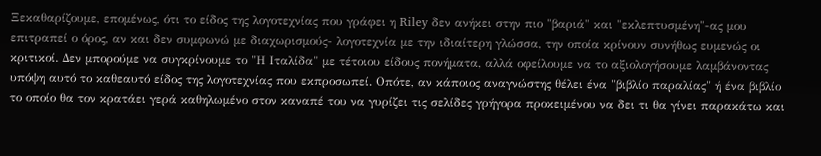Ξεκαθαρίζουμε, επομένως, ότι το είδος της λογοτεχνίας που γράφει η Riley δεν ανήκει στην πιο "βαριά" και "εκλεπτυσμένη"-ας μου επιτραπεί ο όρος, αν και δεν συμφωνώ με διαχωρισμούς- λογοτεχνία με την ιδιαίτερη γλώσσα, την οποία κρίνουν συνήθως ευμενώς οι κριτικοί. Δεν μπορούμε να συγκρίνουμε το "Η Ιταλίδα" με τέτοιου είδους πονήματα, αλλά οφείλουμε να το αξιολογήσουμε λαμβάνοντας υπόψη αυτό το καθεαυτό είδος της λογοτεχνίας που εκπροσωπεί. Οπότε, αν κάποιος αναγνώστης θέλει ένα "βιβλίο παραλίας" ή ένα βιβλίο το οποίο θα τον κρατάει γερά καθηλωμένο στον καναπέ του να γυρίζει τις σελίδες γρήγορα προκειμένου να δει τι θα γίνει παρακάτω και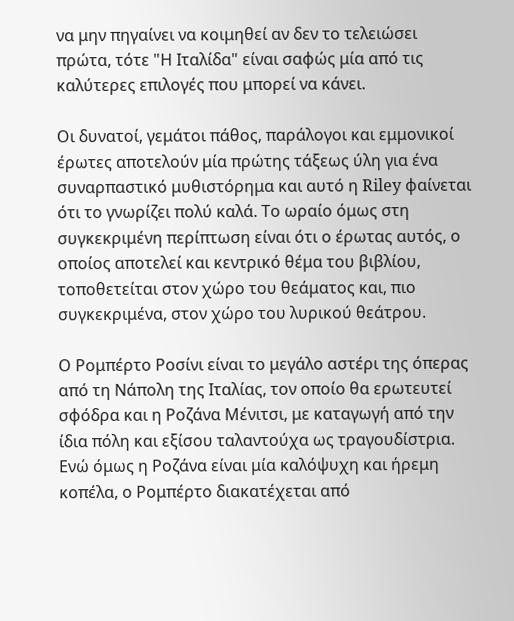να μην πηγαίνει να κοιμηθεί αν δεν το τελειώσει πρώτα, τότε "Η Ιταλίδα" είναι σαφώς μία από τις καλύτερες επιλογές που μπορεί να κάνει.

Οι δυνατοί, γεμάτοι πάθος, παράλογοι και εμμονικοί έρωτες αποτελούν μία πρώτης τάξεως ύλη για ένα συναρπαστικό μυθιστόρημα και αυτό η Riley φαίνεται ότι το γνωρίζει πολύ καλά. Το ωραίο όμως στη συγκεκριμένη περίπτωση είναι ότι ο έρωτας αυτός, ο οποίος αποτελεί και κεντρικό θέμα του βιβλίου, τοποθετείται στον χώρο του θεάματος και, πιο συγκεκριμένα, στον χώρο του λυρικού θεάτρου.

Ο Ρομπέρτο Ροσίνι είναι το μεγάλο αστέρι της όπερας από τη Νάπολη της Ιταλίας, τον οποίο θα ερωτευτεί σφόδρα και η Ροζάνα Μένιτσι, με καταγωγή από την ίδια πόλη και εξίσου ταλαντούχα ως τραγουδίστρια. Ενώ όμως η Ροζάνα είναι μία καλόψυχη και ήρεμη κοπέλα, ο Ρομπέρτο διακατέχεται από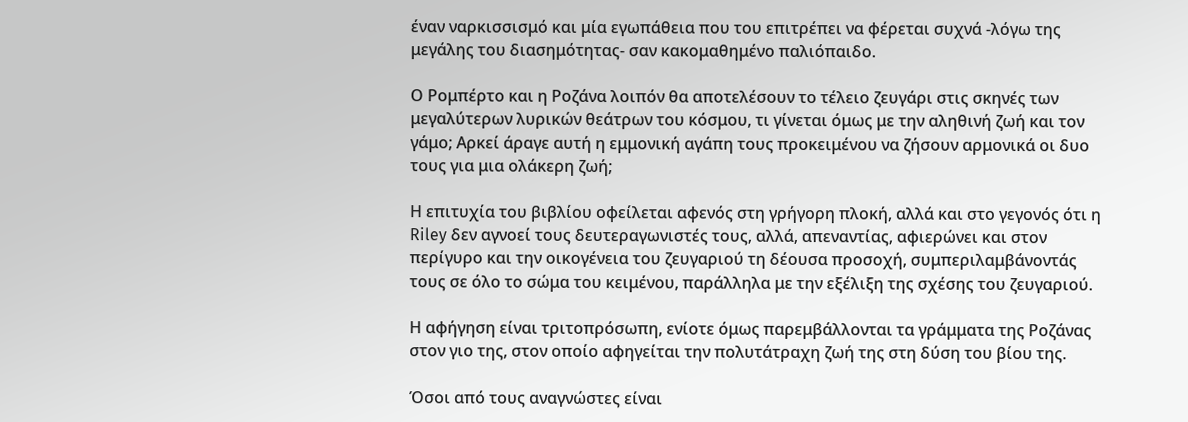έναν ναρκισσισμό και μία εγωπάθεια που του επιτρέπει να φέρεται συχνά -λόγω της μεγάλης του διασημότητας- σαν κακομαθημένο παλιόπαιδο.

Ο Ρομπέρτο και η Ροζάνα λοιπόν θα αποτελέσουν το τέλειο ζευγάρι στις σκηνές των μεγαλύτερων λυρικών θεάτρων του κόσμου, τι γίνεται όμως με την αληθινή ζωή και τον γάμο; Αρκεί άραγε αυτή η εμμονική αγάπη τους προκειμένου να ζήσουν αρμονικά οι δυο τους για μια ολάκερη ζωή;

Η επιτυχία του βιβλίου οφείλεται αφενός στη γρήγορη πλοκή, αλλά και στο γεγονός ότι η Riley δεν αγνοεί τους δευτεραγωνιστές τους, αλλά, απεναντίας, αφιερώνει και στον περίγυρο και την οικογένεια του ζευγαριού τη δέουσα προσοχή, συμπεριλαμβάνοντάς τους σε όλο το σώμα του κειμένου, παράλληλα με την εξέλιξη της σχέσης του ζευγαριού.

Η αφήγηση είναι τριτοπρόσωπη, ενίοτε όμως παρεμβάλλονται τα γράμματα της Ροζάνας στον γιο της, στον οποίο αφηγείται την πολυτάτραχη ζωή της στη δύση του βίου της.

Όσοι από τους αναγνώστες είναι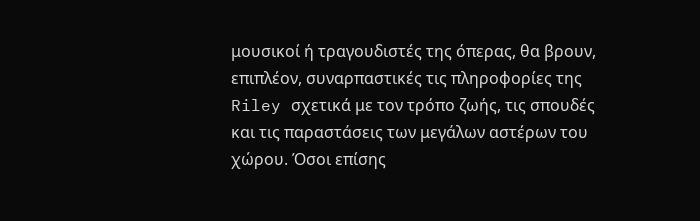μουσικοί ή τραγουδιστές της όπερας, θα βρουν, επιπλέον, συναρπαστικές τις πληροφορίες της Riley σχετικά με τον τρόπο ζωής, τις σπουδές και τις παραστάσεις των μεγάλων αστέρων του χώρου. Όσοι επίσης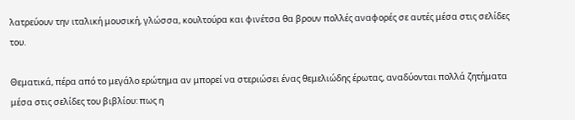λατρεύουν την ιταλική μουσική, γλώσσα, κουλτούρα και φινέτσα θα βρουν πολλές αναφορές σε αυτές μέσα στις σελίδες του.

Θεματικά, πέρα από το μεγάλο ερώτημα αν μπορεί να στεριώσει ένας θεμελιώδης έρωτας, αναδύονται πολλά ζητήματα μέσα στις σελίδες του βιβλίου: πως η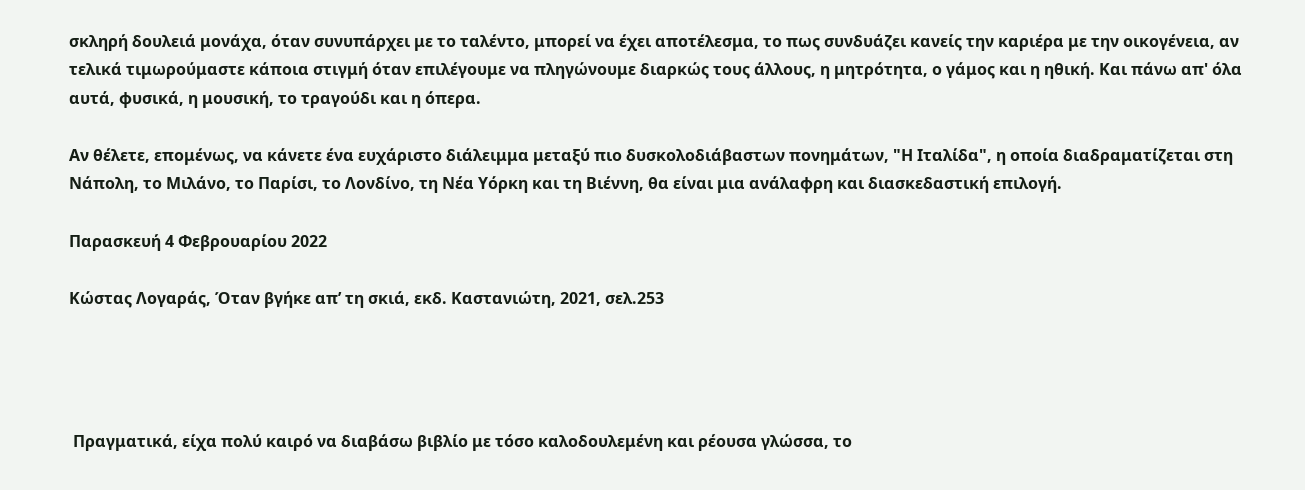σκληρή δουλειά μονάχα, όταν συνυπάρχει με το ταλέντο, μπορεί να έχει αποτέλεσμα, το πως συνδυάζει κανείς την καριέρα με την οικογένεια, αν τελικά τιμωρούμαστε κάποια στιγμή όταν επιλέγουμε να πληγώνουμε διαρκώς τους άλλους, η μητρότητα, ο γάμος και η ηθική. Και πάνω απ' όλα αυτά, φυσικά, η μουσική, το τραγούδι και η όπερα.

Αν θέλετε, επομένως, να κάνετε ένα ευχάριστο διάλειμμα μεταξύ πιο δυσκολοδιάβαστων πονημάτων, "Η Ιταλίδα", η οποία διαδραματίζεται στη Νάπολη, το Μιλάνο, το Παρίσι, το Λονδίνο, τη Νέα Υόρκη και τη Βιέννη, θα είναι μια ανάλαφρη και διασκεδαστική επιλογή.

Παρασκευή 4 Φεβρουαρίου 2022

Κώστας Λογαράς, Όταν βγήκε απ’ τη σκιά, εκδ. Καστανιώτη, 2021, σελ.253




 Πραγματικά, είχα πολύ καιρό να διαβάσω βιβλίο με τόσο καλοδουλεμένη και ρέουσα γλώσσα, το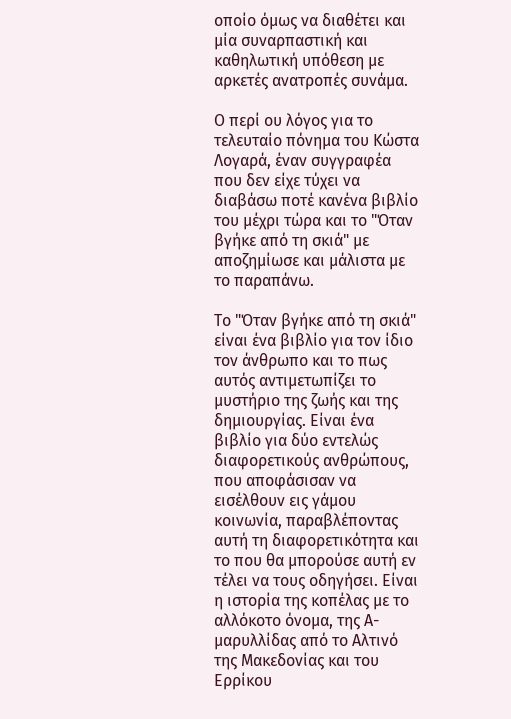οποίο όμως να διαθέτει και μία συναρπαστική και καθηλωτική υπόθεση με αρκετές ανατροπές συνάμα.

Ο περί ου λόγος για το τελευταίο πόνημα του Κώστα Λογαρά, έναν συγγραφέα που δεν είχε τύχει να διαβάσω ποτέ κανένα βιβλίο του μέχρι τώρα και το "Όταν βγήκε από τη σκιά" με αποζημίωσε και μάλιστα με το παραπάνω.

Το "Όταν βγήκε από τη σκιά" είναι ένα βιβλίο για τον ίδιο τον άνθρωπο και το πως αυτός αντιμετωπίζει το μυστήριο της ζωής και της δημιουργίας. Είναι ένα βιβλίο για δύο εντελώς διαφορετικούς ανθρώπους, που αποφάσισαν να εισέλθουν εις γάμου κοινωνία, παραβλέποντας αυτή τη διαφορετικότητα και το που θα μπορούσε αυτή εν τέλει να τους οδηγήσει. Είναι η ιστορία της κοπέλας με το αλλόκοτο όνομα, της Α-μαρυλλίδας από το Αλτινό της Μακεδονίας και του Ερρίκου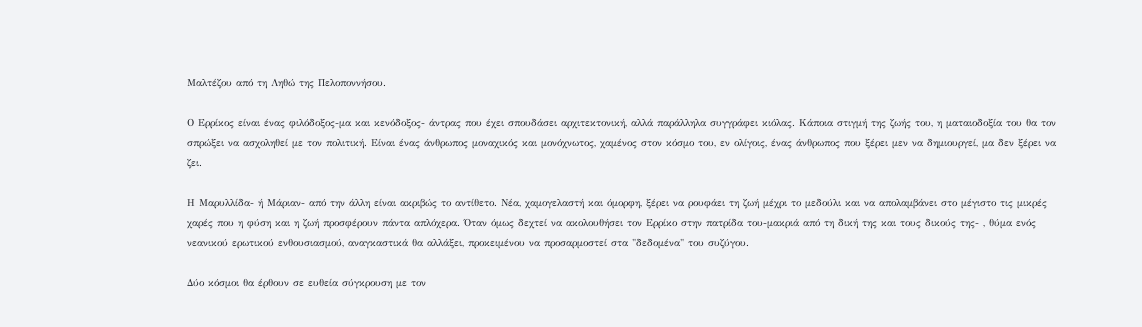Μαλτέζου από τη Ληθώ της Πελοποννήσου.

Ο Ερρίκος είναι ένας φιλόδοξος-μα και κενόδοξος- άντρας που έχει σπουδάσει αρχιτεκτονική, αλλά παράλληλα συγγράφει κιόλας. Κάποια στιγμή της ζωής του, η ματαιοδοξία του θα τον σπρώξει να ασχοληθεί με τον πολιτική. Είναι ένας άνθρωπος μοναχικός και μονόχνωτος, χαμένος στον κόσμο του, εν ολίγοις, ένας άνθρωπος που ξέρει μεν να δημιουργεί, μα δεν ξέρει να ζει.

Η Μαρυλλίδα- ή Μάριαν- από την άλλη είναι ακριβώς το αντίθετο. Νέα, χαμογελαστή και όμορφη, ξέρει να ρουφάει τη ζωή μέχρι το μεδούλι και να απολαμβάνει στο μέγιστο τις μικρές χαρές που η φύση και η ζωή προσφέρουν πάντα απλόχερα. Όταν όμως δεχτεί να ακολουθήσει τον Ερρίκο στην πατρίδα του-μακριά από τη δική της και τους δικούς της- , θύμα ενός νεανικού ερωτικού ενθουσιασμού, αναγκαστικά θα αλλάξει, προκειμένου να προσαρμοστεί στα "δεδομένα" του συζύγου.

Δύο κόσμοι θα έρθουν σε ευθεία σύγκρουση με τον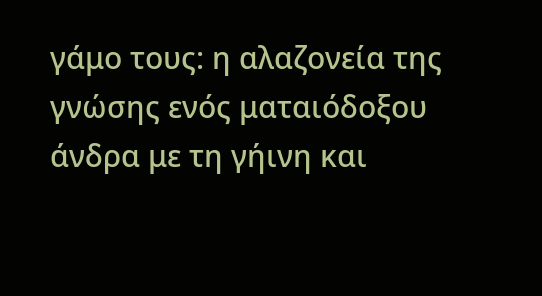γάμο τους: η αλαζονεία της γνώσης ενός ματαιόδοξου άνδρα με τη γήινη και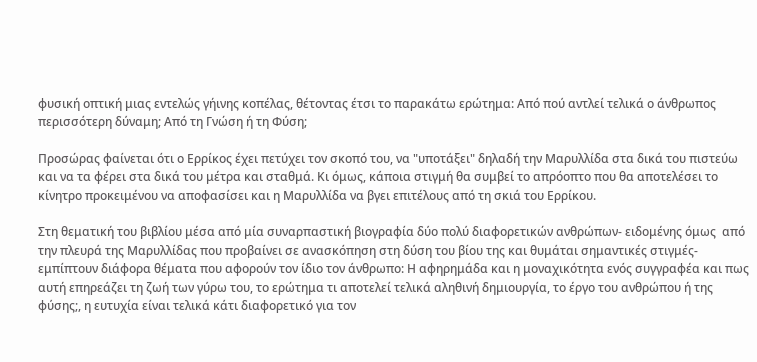φυσική οπτική μιας εντελώς γήινης κοπέλας, θέτοντας έτσι το παρακάτω ερώτημα: Από πού αντλεί τελικά ο άνθρωπος περισσότερη δύναμη; Από τη Γνώση ή τη Φύση;

Προσώρας φαίνεται ότι ο Ερρίκος έχει πετύχει τον σκοπό του, να "υποτάξει" δηλαδή την Μαρυλλίδα στα δικά του πιστεύω και να τα φέρει στα δικά του μέτρα και σταθμά. Κι όμως, κάποια στιγμή θα συμβεί το απρόοπτο που θα αποτελέσει το κίνητρο προκειμένου να αποφασίσει και η Μαρυλλίδα να βγει επιτέλους από τη σκιά του Ερρίκου.

Στη θεματική του βιβλίου μέσα από μία συναρπαστική βιογραφία δύο πολύ διαφορετικών ανθρώπων- ειδομένης όμως  από την πλευρά της Μαρυλλίδας που προβαίνει σε ανασκόπηση στη δύση του βίου της και θυμάται σημαντικές στιγμές- εμπίπτουν διάφορα θέματα που αφορούν τον ίδιο τον άνθρωπο: Η αφηρημάδα και η μοναχικότητα ενός συγγραφέα και πως αυτή επηρεάζει τη ζωή των γύρω του, το ερώτημα τι αποτελεί τελικά αληθινή δημιουργία, το έργο του ανθρώπου ή της φύσης;, η ευτυχία είναι τελικά κάτι διαφορετικό για τον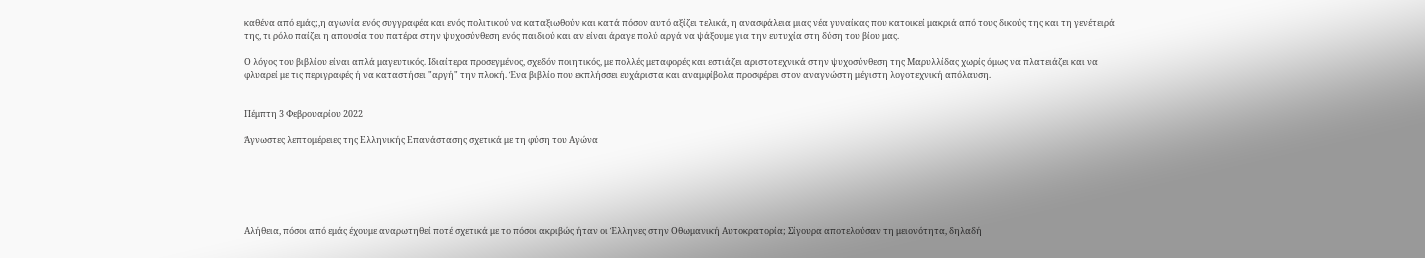καθένα από εμάς;,η αγωνία ενός συγγραφέα και ενός πολιτικού να καταξιωθούν και κατά πόσον αυτό αξίζει τελικά, η ανασφάλεια μιας νέα γυναίκας που κατοικεί μακριά από τους δικούς της και τη γενέτειρά της, τι ρόλο παίζει η απουσία του πατέρα στην ψυχοσύνθεση ενός παιδιού και αν είναι άραγε πολύ αργά να ψάξουμε για την ευτυχία στη δύση του βίου μας.

Ο λόγος του βιβλίου είναι απλά μαγευτικός. Ιδιαίτερα προσεγμένος, σχεδόν ποιητικός, με πολλές μεταφορές και εστιάζει αριστοτεχνικά στην ψυχοσύνθεση της Μαρυλλίδας χωρίς όμως να πλατειάζει και να φλυαρεί με τις περιγραφές ή να καταστήσει "αργή" την πλοκή. Ένα βιβλίο που εκπλήσσει ευχάριστα και αναμφίβολα προσφέρει στον αναγνώστη μέγιστη λογοτεχνική απόλαυση.


Πέμπτη 3 Φεβρουαρίου 2022

Άγνωστες λεπτομέρειες της Ελληνικής Επανάστασης σχετικά με τη φύση του Αγώνα






Αλήθεια, πόσοι από εμάς έχουμε αναρωτηθεί ποτέ σχετικά με το πόσοι ακριβώς ήταν οι Έλληνες στην Οθωμανική Αυτοκρατορία; Σίγουρα αποτελούσαν τη μειονότητα, δηλαδή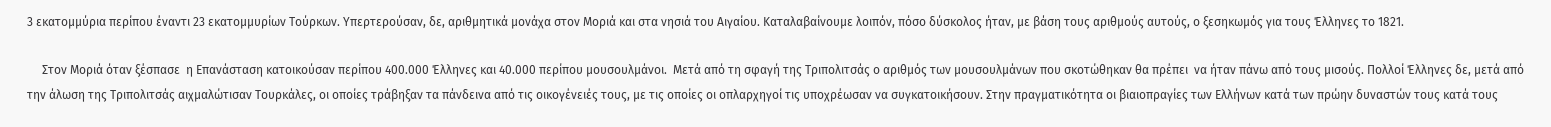3 εκατομμύρια περίπου έναντι 23 εκατομμυρίων Τούρκων. Υπερτερούσαν, δε, αριθμητικά μονάχα στον Μοριά και στα νησιά του Αιγαίου. Καταλαβαίνουμε λοιπόν, πόσο δύσκολος ήταν, με βάση τους αριθμούς αυτούς, ο ξεσηκωμός για τους Έλληνες το 1821.

     Στον Μοριά όταν ξέσπασε  η Επανάσταση κατοικούσαν περίπου 400.000 Έλληνες και 40.000 περίπου μουσουλμάνοι.  Μετά από τη σφαγή της Τριπολιτσάς ο αριθμός των μουσουλμάνων που σκοτώθηκαν θα πρέπει  να ήταν πάνω από τους μισούς. Πολλοί Έλληνες δε, μετά από την άλωση της Τριπολιτσάς αιχμαλώτισαν Τουρκάλες, οι οποίες τράβηξαν τα πάνδεινα από τις οικογένειές τους, με τις οποίες οι οπλαρχηγοί τις υποχρέωσαν να συγκατοικήσουν. Στην πραγματικότητα οι βιαιοπραγίες των Ελλήνων κατά των πρώην δυναστών τους κατά τους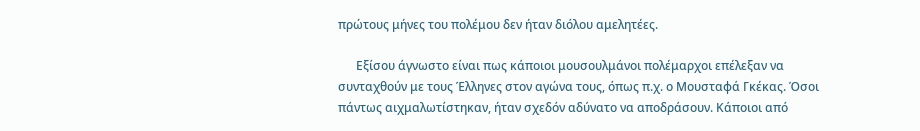πρώτους μήνες του πολέμου δεν ήταν διόλου αμελητέες.

      Εξίσου άγνωστο είναι πως κάποιοι μουσουλμάνοι πολέμαρχοι επέλεξαν να συνταχθούν με τους Έλληνες στον αγώνα τους, όπως π.χ. ο Μουσταφά Γκέκας. Όσοι πάντως αιχμαλωτίστηκαν, ήταν σχεδόν αδύνατο να αποδράσουν. Κάποιοι από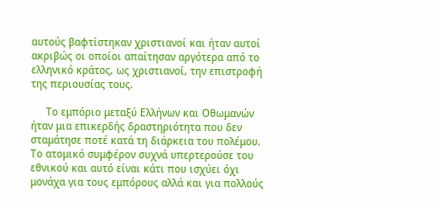αυτούς βαφτίστηκαν χριστιανοί και ήταν αυτοί ακριβώς οι οποίοι απαίτησαν αργότερα από το ελληνικό κράτος, ως χριστιανοί, την επιστροφή της περιουσίας τους.

     Το εμπόριο μεταξύ Ελλήνων και Οθωμανών ήταν μια επικερδής δραστηριότητα που δεν σταμάτησε ποτέ κατά τη διάρκεια του πολέμου. Το ατομικό συμφέρον συχνά υπερτερούσε του εθνικού και αυτό είναι κάτι που ισχύει όχι μονάχα για τους εμπόρους αλλά και για πολλούς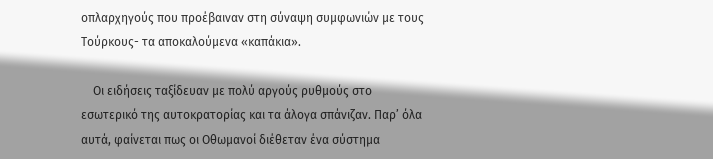οπλαρχηγούς που προέβαιναν στη σύναψη συμφωνιών με τους Τούρκους- τα αποκαλούμενα «καπάκια».

    Οι ειδήσεις ταξίδευαν με πολύ αργούς ρυθμούς στο εσωτερικό της αυτοκρατορίας και τα άλογα σπάνιζαν. Παρ’ όλα αυτά, φαίνεται πως οι Οθωμανοί διέθεταν ένα σύστημα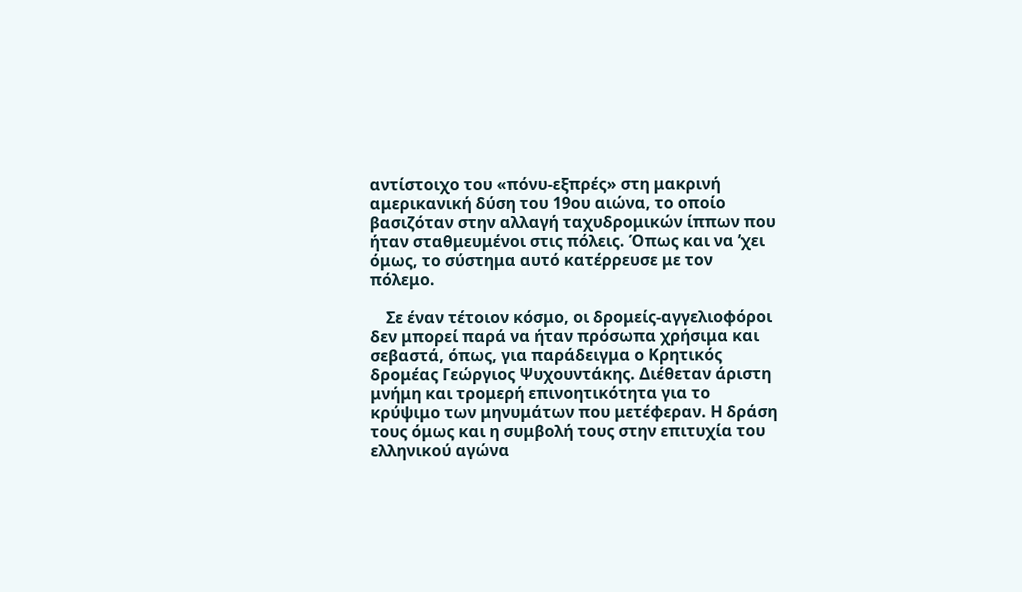αντίστοιχο του «πόνυ-εξπρές» στη μακρινή αμερικανική δύση του 19ου αιώνα, το οποίο βασιζόταν στην αλλαγή ταχυδρομικών ίππων που ήταν σταθμευμένοι στις πόλεις. Όπως και να ’χει όμως, το σύστημα αυτό κατέρρευσε με τον πόλεμο.

    Σε έναν τέτοιον κόσμο, οι δρομείς-αγγελιοφόροι δεν μπορεί παρά να ήταν πρόσωπα χρήσιμα και σεβαστά, όπως, για παράδειγμα ο Κρητικός δρομέας Γεώργιος Ψυχουντάκης. Διέθεταν άριστη μνήμη και τρομερή επινοητικότητα για το κρύψιμο των μηνυμάτων που μετέφεραν. Η δράση τους όμως και η συμβολή τους στην επιτυχία του ελληνικού αγώνα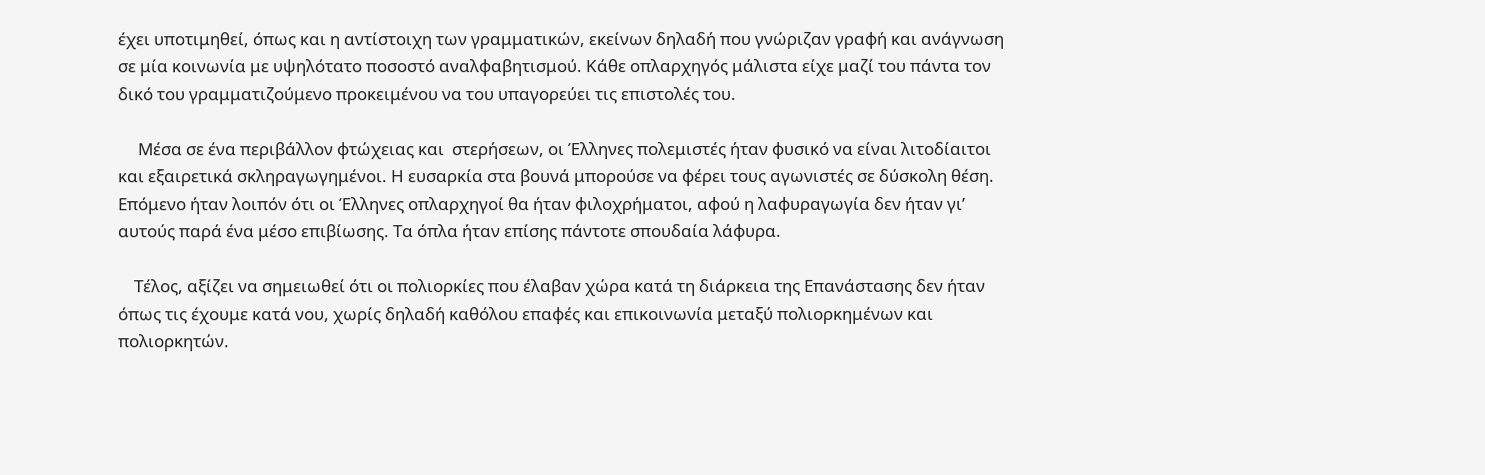έχει υποτιμηθεί, όπως και η αντίστοιχη των γραμματικών, εκείνων δηλαδή που γνώριζαν γραφή και ανάγνωση σε μία κοινωνία με υψηλότατο ποσοστό αναλφαβητισμού. Κάθε οπλαρχηγός μάλιστα είχε μαζί του πάντα τον δικό του γραμματιζούμενο προκειμένου να του υπαγορεύει τις επιστολές του.

     Μέσα σε ένα περιβάλλον φτώχειας και  στερήσεων, οι Έλληνες πολεμιστές ήταν φυσικό να είναι λιτοδίαιτοι και εξαιρετικά σκληραγωγημένοι. Η ευσαρκία στα βουνά μπορούσε να φέρει τους αγωνιστές σε δύσκολη θέση. Επόμενο ήταν λοιπόν ότι οι Έλληνες οπλαρχηγοί θα ήταν φιλοχρήματοι, αφού η λαφυραγωγία δεν ήταν γι’ αυτούς παρά ένα μέσο επιβίωσης. Τα όπλα ήταν επίσης πάντοτε σπουδαία λάφυρα.

    Τέλος, αξίζει να σημειωθεί ότι οι πολιορκίες που έλαβαν χώρα κατά τη διάρκεια της Επανάστασης δεν ήταν όπως τις έχουμε κατά νου, χωρίς δηλαδή καθόλου επαφές και επικοινωνία μεταξύ πολιορκημένων και πολιορκητών.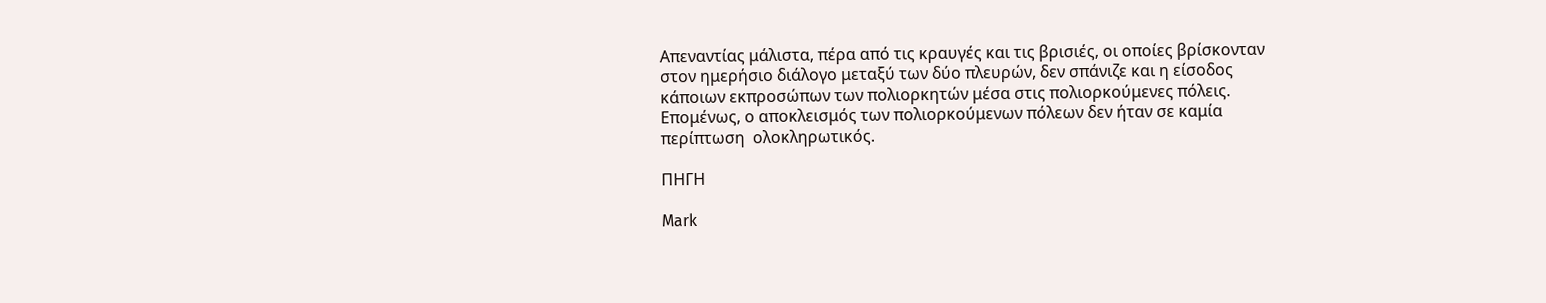Απεναντίας μάλιστα, πέρα από τις κραυγές και τις βρισιές, οι οποίες βρίσκονταν στον ημερήσιο διάλογο μεταξύ των δύο πλευρών, δεν σπάνιζε και η είσοδος κάποιων εκπροσώπων των πολιορκητών μέσα στις πολιορκούμενες πόλεις. Επομένως, ο αποκλεισμός των πολιορκούμενων πόλεων δεν ήταν σε καμία περίπτωση  ολοκληρωτικός.

ΠΗΓΗ

Mark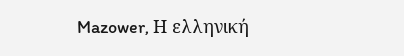Mazower, Η ελληνική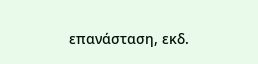επανάσταση, εκδ.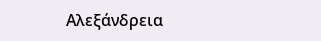Αλεξάνδρεια